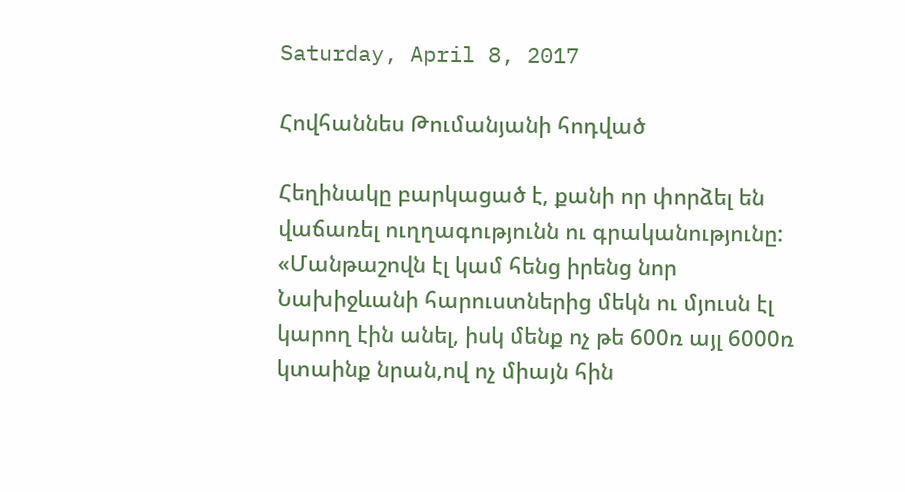Saturday, April 8, 2017

Հովհաննես Թումանյանի հոդված

Հեղինակը բարկացած է, քանի որ փորձել են վաճառել ուղղագությունն ու գրականությունը: «Մանթաշովն էլ կամ հենց իրենց նոր Նախիջևանի հարուստներից մեկն ու մյուսն էլ կարող էին անել, իսկ մենք ոչ թե 600ռ այլ 6000ռ կտաինք նրան,ով ոչ միայն հին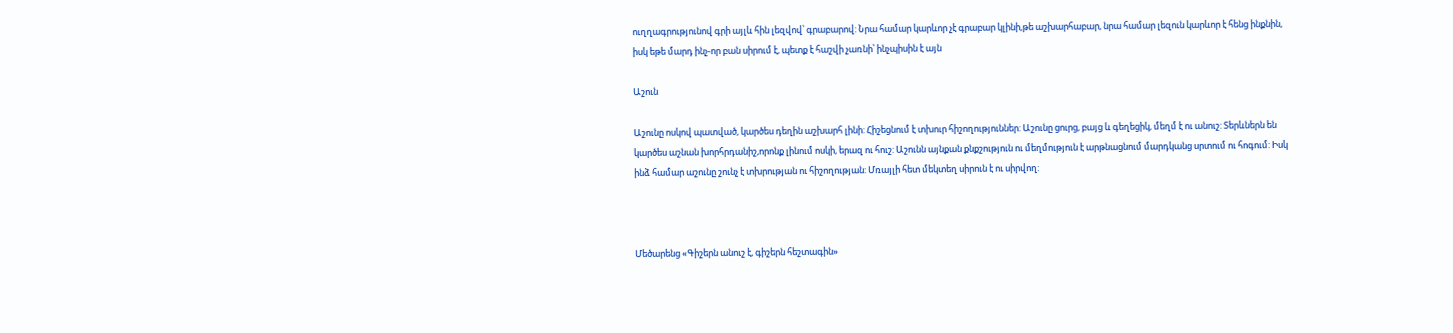ուղղագրությունով գրի այլև հին լեզվով՝ գրաբարով: Նրա համար կարևոր չէ գրաբար կլինի,թե աշխարհաբար, նրա համար լեզուն կարևոր է հենց ինքնին, իսկ եթե մարդ ինչ-որ բան սիրում է, պետք է հաշվի չառնի՝ ինչպիսին է այն

Աշուն

Աշունը ոսկով պատված, կարծես դեղին աշխարհ լինի: Հիշեցնում է տխուր հիշողություններ: Աշունը ցուրց, բայց և գեղեցիկ, մեղմ է ու անուշ: Տերևներն են կարծես աշնան խորհրդանիշ,որոնք լինում ոսկի, երազ ու հուշ: Աշունն այնքան քնքշություն ու մեղմություն է արթնացնում մարդկանց սրտում ու հոգում: Իսկ ինձ համար աշունը շունչ է տխրության ու հիշողության: Մռայլի հետ մեկտեղ սիրուն է ու սիրվող:



Մեծարենց «Գիշերն անուշ է, գիշերն հեշտագին»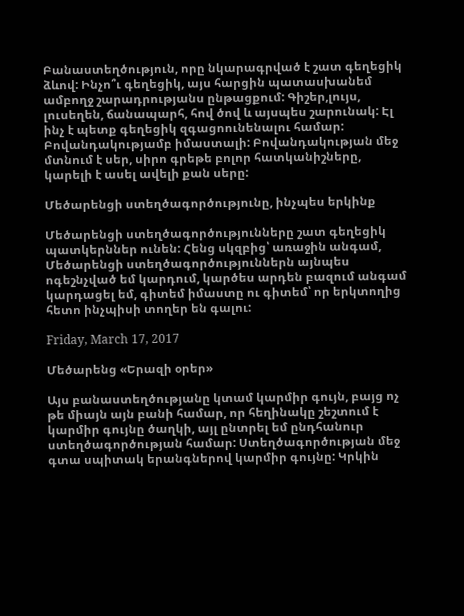Բանաստեղծություն, որը նկարագրված է շատ գեղեցիկ ձևով: Ինչո՞ւ գեղեցիկ, այս հարցին պատասխանեմ ամբողջ շարադրությանս ընթացքում: Գիշեր,լույս, լուսեղեն, ճանապարհ, հով ծով և այսպես շարունակ: Էլ ինչ է պետք գեղեցիկ զգացոունենալու համար: Բովանդակությամբ իմաստալի: Բովանդակության մեջ մտնում է սեր, սիրո գրեթե բոլոր հատկանիշները, կարելի է ասել ավելի քան սերը:

Մեծարենցի ստեղծագործությունը, ինչպես երկինք

Մեծարենցի ստեղծագործությունները շատ գեղեցիկ պատկերններ ունեն: Հենց սկզբից՝ առաջին անգամ, Մեծարենցի ստեղծագործություններն այնպես ոգեշնչված եմ կարդում, կարծես արդեն բազում անգամ կարդացել եմ, գիտեմ իմաստը ու գիտեմ՝ որ երկտողից հետո ինչպիսի տողեր են գալու:

Friday, March 17, 2017

Մեծարենց «Երազի օրեր»

Այս բանաստեղծությանը կտամ կարմիր գույն, բայց ոչ թե միայն այն բանի համար, որ հեղինակը շեշտում է կարմիր գույնը ծաղկի, այլ ընտրել եմ ընդհանուր ստեղծագործության համար: Ստեղծագործության մեջ գտա սպիտակ երանգներով կարմիր գույնը: Կրկին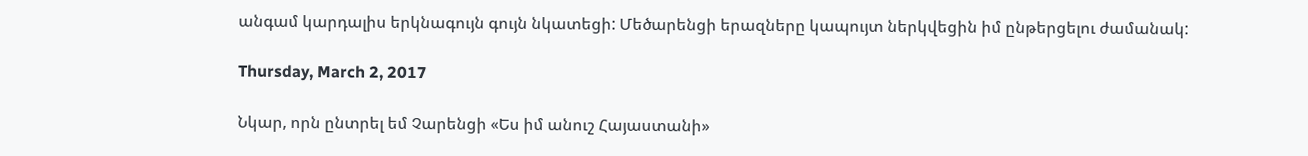անգամ կարդալիս երկնագույն գույն նկատեցի: Մեծարենցի երազները կապույտ ներկվեցին իմ ընթերցելու ժամանակ:

Thursday, March 2, 2017

Նկար, որն ընտրել եմ Չարենցի «Ես իմ անուշ Հայաստանի»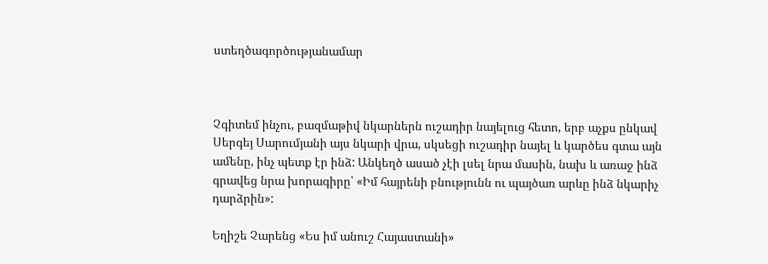ստեղծագործությանամար



Չգիտեմ ինչու, բազմաթիվ նկարներն ուշադիր նայելուց հետո, երբ աչքս ընկավ Սերգեյ Սարումյանի այս նկարի վրա, սկսեցի ուշադիր նայել և կարծես գտա այն ամենը, ինչ պետք էր ինձ: Անկեղծ ասած չէի լսել նրա մասին, նախ և առաջ ինձ գրավեց նրա խորագիրը՝ «Իմ հայրենի բնությունն ու պայծառ արևը ինձ նկարիչ դարձրին»:

Եղիշե Չարենց «Ես իմ անուշ Հայաստանի»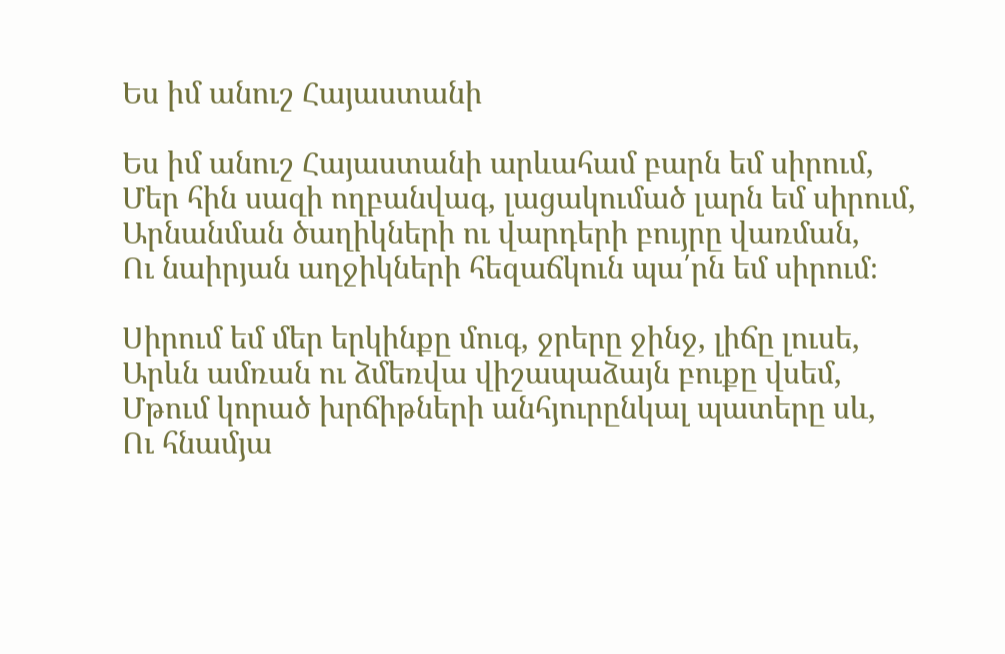Ես իմ անուշ Հայաստանի

Ես իմ անուշ Հայաստանի արևահամ բարն եմ սիրում,
Մեր հին սազի ողբանվագ, լացակումած լարն եմ սիրում,
Արնանման ծաղիկների ու վարդերի բույրը վառման,
Ու նաիրյան աղջիկների հեզաճկուն պա՛րն եմ սիրում։

Սիրում եմ մեր երկինքը մուգ, ջրերը ջինջ, լիճը լուսե,
Արևն ամռան ու ձմեռվա վիշապաձայն բուքը վսեմ,
Մթում կորած խրճիթների անհյուրընկալ պատերը սև,
Ու հնամյա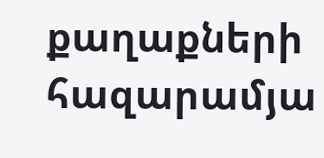քաղաքների հազարամյա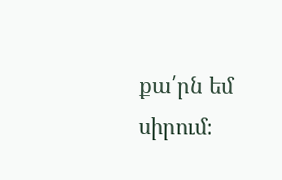քա՛րն եմ սիրում։